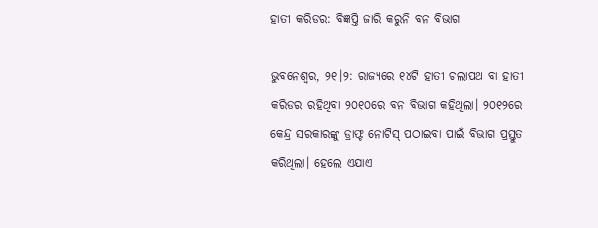ହାତୀ କରିଡର: ବିଜ୍ଞପ୍ତି ଜାରି କରୁନି ବନ ବିଭାଗ

ଭୁବନେଶ୍ୱର, ୨୧।୨: ରାଜ୍ୟରେ ୧୪ଟି ହାତୀ ଚଲାପଥ ବା ହାତୀ କରିଡର ରହିଥିବା ୨୦୧୦ରେ ବନ ବିଭାଗ କହିଥିଲା। ୨୦୧୨ରେ କେନ୍ଦ୍ର ସରକାରଙ୍କୁ ଡ୍ରାଫ୍ଟ ନୋଟିସ୍‌ ପଠାଇବା ପାଇଁ ବିଭାଗ ପ୍ରସ୍ତୁତ କରିଥିଲା। ହେଲେ ଏଯାଏ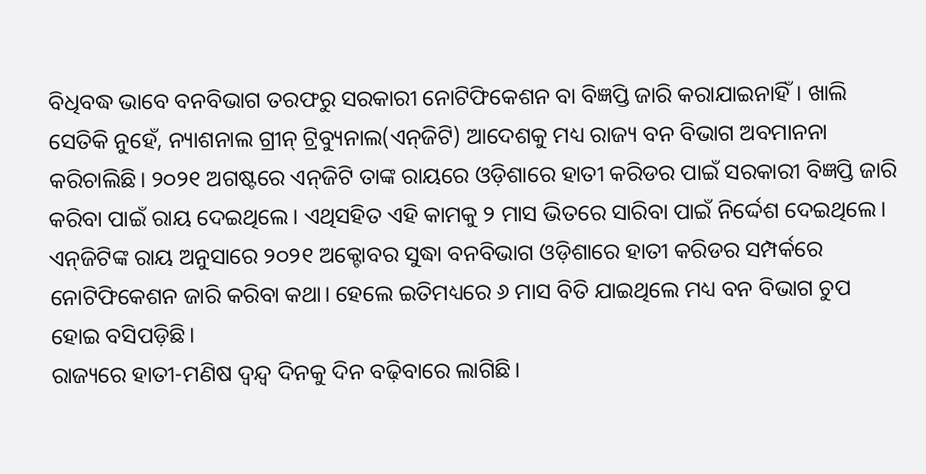ବିଧିବଦ୍ଧ ଭାବେ ବନବିଭାଗ ତରଫରୁ ସରକାରୀ ନୋଟିଫିକେଶନ ବା ବିଜ୍ଞପ୍ତି ଜାରି କରାଯାଇନାହିଁ। ଖାଲି ସେତିକି ନୁହେଁ, ନ୍ୟାଶନାଲ ଗ୍ରୀନ୍‌ ଟ୍ରିବ୍ୟୁନାଲ(ଏନ୍‌ଜିଟି) ଆଦେଶକୁ ମଧ୍ୟ ରାଜ୍ୟ ବନ ବିଭାଗ ଅବମାନନା କରିଚାଲିଛି। ୨୦୨୧ ଅଗଷ୍ଟରେ ଏନ୍‌ଜିଟି ତାଙ୍କ ରାୟରେ ଓଡ଼ିଶାରେ ହାତୀ କରିଡର ପାଇଁ ସରକାରୀ ବିଜ୍ଞପ୍ତି ଜାରି କରିବା ପାଇଁ ରାୟ ଦେଇଥିଲେ। ଏଥିସହିତ ଏହି କାମକୁ ୨ ମାସ ଭିତରେ ସାରିବା ପାଇଁ ନିର୍ଦ୍ଦେଶ ଦେଇଥିଲେ। ଏନ୍‌ଜିଟିଙ୍କ ରାୟ ଅନୁସାରେ ୨୦୨୧ ଅକ୍ଟୋବର ସୁଦ୍ଧା ବନବିଭାଗ ଓଡ଼ିଶାରେ ହାତୀ କରିଡର ସମ୍ପର୍କରେ ନୋଟିଫିକେଶନ ଜାରି କରିବା କଥା। ହେଲେ ଇତିମଧ୍ୟରେ ୬ ମାସ ବିତି ଯାଇଥିଲେ ମଧ୍ୟ ବନ ବିଭାଗ ଚୁପ ହୋଇ ବସିପଡ଼ିଛି।
ରାଜ୍ୟରେ ହାତୀ-ମଣିଷ ଦ୍ୱନ୍ଦ୍ୱ ଦିନକୁ ଦିନ ବଢ଼ିବାରେ ଲାଗିଛି।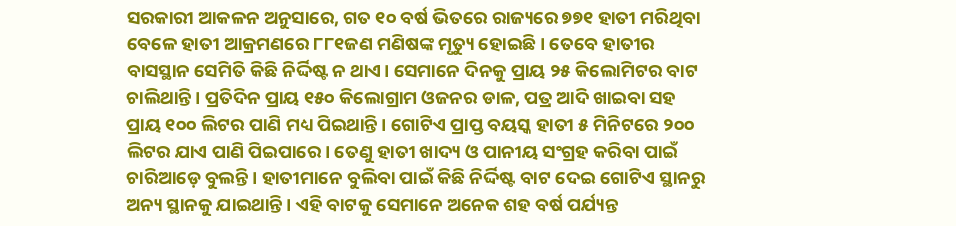ସରକାରୀ ଆକଳନ ଅନୁସାରେ, ଗତ ୧୦ ବର୍ଷ ଭିତରେ ରାଜ୍ୟରେ ୭୭୧ ହାତୀ ମରିଥିବା ବେଳେ ହାତୀ ଆକ୍ରମଣରେ ୮୮୧ଜଣ ମଣିଷଙ୍କ ମୃତ୍ୟୁ ହୋଇଛି। ତେବେ ହାତୀର ବାସସ୍ଥାନ ସେମିତି କିଛି ନିର୍ଦ୍ଦିଷ୍ଟ ନ ଥାଏ। ସେମାନେ ଦିନକୁ ପ୍ରାୟ ୨୫ କିଲୋମିଟର ବାଟ ଚାଲିଥାନ୍ତି। ପ୍ରତିଦିନ ପ୍ରାୟ ୧୫୦ କିଲୋଗ୍ରାମ ଓଜନର ଡାଳ, ପତ୍ର ଆଦି ଖାଇବା ସହ ପ୍ରାୟ ୧୦୦ ଲିଟର ପାଣି ମଧ୍ୟ ପିଇଥାନ୍ତି। ଗୋଟିଏ ପ୍ରାପ୍ତ ବୟସ୍କ ହାତୀ ୫ ମିନିଟରେ ୨୦୦ ଲିଟର ଯାଏ ପାଣି ପିଇପାରେ। ତେଣୁ ହାତୀ ଖାଦ୍ୟ ଓ ପାନୀୟ ସଂଗ୍ରହ କରିବା ପାଇଁ ଚାରିଆଡ଼େ ବୁଲନ୍ତି। ହାତୀମାନେ ବୁଲିବା ପାଇଁ କିଛି ନିର୍ଦ୍ଦିଷ୍ଟ ବାଟ ଦେଇ ଗୋଟିଏ ସ୍ଥାନରୁ ଅନ୍ୟ ସ୍ଥାନକୁ ଯାଇଥାନ୍ତି। ଏହି ବାଟକୁ ସେମାନେ ଅନେକ ଶହ ବର୍ଷ ପର୍ଯ୍ୟନ୍ତ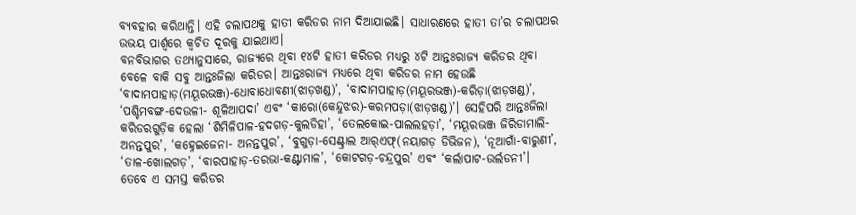ବ୍ୟବହାର କରିଥାନ୍ତି। ଏହି ଚଲାପଥକୁ ହାତୀ କରିଡର ନାମ ଦିଆଯାଇଛି। ସାଧାରଣରେ ହାତୀ ତା’ର ଚଲାପଥର ଉଭୟ ପାର୍ଶ୍ୱରେ କ୍ୱଚିତ ଦୂରକୁ ଯାଇଥାଏ।
ବନବିଭାଗର ତଥ୍ୟାନୁସାରେ, ରାଜ୍ୟରେ ଥିବା ୧୪ଟି ହାତୀ କରିଡର ମଧ୍ୟରୁ ୪ଟି ଆନ୍ତଃରାଜ୍ୟ କରିଡର ଥିବା ବେଳେ ବାକି ସବୁ ଆନ୍ତଃଜିଲା କରିଡର। ଆନ୍ତଃରାଜ୍ୟ ମଧ୍ୟରେ ଥିବା କରିଡର ନାମ ହେଉଛି ‘ବାଦାମପାହାଡ଼(ମୟୂରଭଞ୍ଜ)-ଧୋବାଧୋବଣୀ(ଝାଡ଼ଖଣ୍ଡ)’, ‘ବାଦାମପାହାଡ଼(ମୟୂରଭଞ୍ଜ)-କରିଡ଼ା(ଝାଡ଼ଖଣ୍ଡ)’, ‘ପଶ୍ଚିମବଙ୍ଗ-ଦେଉଳୀ- ଶୂଳିଆପଦା’ ଏବଂ ‘କାରୋ(କେନ୍ଦୁଝର)-କରମପଡ଼ା(ଝାଡ଼ଖଣ୍ଡ)’। ସେହିପରି ଆନ୍ତଃଜିଲା କରିଡରଗୁଡ଼ିକ ହେଲା ‘ଶିମିଳିପାଳ-ହଦଗଡ଼-କୁଲଡିହା’, ‘ତେଲକୋଇ-ପାଲଲହଡ଼ା’, ‘ମୟୂରଭଞ୍ଜ ଜିରିଡାମାଲି-ଅନନ୍ତପୁର’, ‘କହ୍ନେଇଜେନା- ଅନନ୍ତପୁର’, ‘ବୁଗୁଡ଼ା-ସେଣ୍ଟ୍ରାଲ ଆର୍‌ଏଫ୍‌(ନୟାଗଡ଼ ଡିଭିଜନ), ‘ନୂଆଗାଁ-ବାରୁଣୀ’, ‘ତାଳ-ଖୋଲଗଡ଼’, ‘ବାରପାହାଡ଼-ତରଭା-କଣ୍ଟାମାଳ’, ‘କୋଟଗଡ଼-ଚନ୍ଦ୍ରପୁର’ ଏବଂ ‘କର୍ଲାପାଟ-ଉର୍ଲଡନୀ’। ତେବେ ଏ ସମସ୍ତ କରିଡର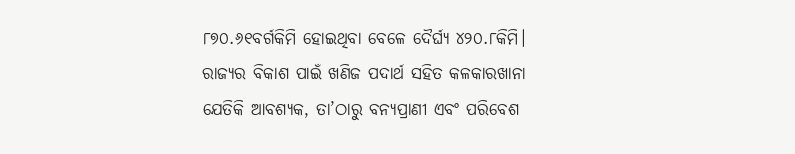୮୭୦.୬୧ବର୍ଗକିମି ହୋଇଥିବା ବେଳେ ଦୈର୍ଘ୍ୟ ୪୨୦.୮କିମି।
ରାଜ୍ୟର ବିକାଶ ପାଇଁ ଖଣିଜ ପଦାର୍ଥ ସହିତ କଳକାରଖାନା ଯେତିକି ଆବଶ୍ୟକ, ତା’ଠାରୁ ବନ୍ୟପ୍ରାଣୀ ଏବଂ ପରିବେଶ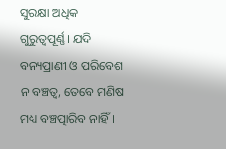ସୁରକ୍ଷା ଅଧିକ ଗୁରୁତ୍ୱପୂର୍ଣ୍ଣ। ଯଦି ବନ୍ୟପ୍ରାଣୀ ଓ ପରିବେଶ ନ ବଞ୍ଚତ୍ବ, ତେବେ ମଣିଷ ମଧ୍ୟ ବଞ୍ଚତ୍ପାରିବ ନାହିଁ।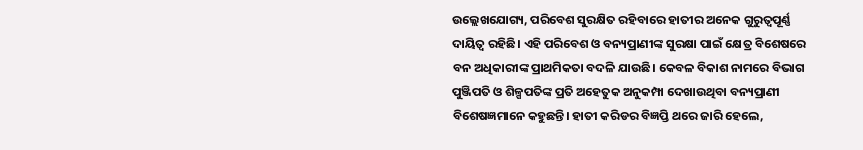ଉଲ୍ଲେଖଯୋଗ୍ୟ, ପରିବେଶ ସୁରକ୍ଷିତ ରହିବାରେ ହାତୀର ଅନେକ ଗୁରୁତ୍ୱପୂର୍ଣ୍ଣ ଦାୟିତ୍ୱ ରହିଛି। ଏହି ପରିବେଶ ଓ ବନ୍ୟପ୍ରାଣୀଙ୍କ ସୁରକ୍ଷା ପାଇଁ କ୍ଷେତ୍ର ବିଶେଷରେ ବନ ଅଧିକାରୀଙ୍କ ପ୍ରାଥମିକତା ବଦଳି ଯାଉଛି। କେବଳ ବିକାଶ ନାମରେ ବିଭାଗ ପୁଞ୍ଜିପତି ଓ ଶିଳ୍ପପତିଙ୍କ ପ୍ରତି ଅହେତୁକ ଅନୁକମ୍ପା ଦେଖାଉଥିବା ବନ୍ୟପ୍ରାଣୀ ବିଶେଷଜ୍ଞମାନେ କହୁଛନ୍ତି। ହାତୀ କରିଡର ବିଜ୍ଞପ୍ତି ଥରେ ଜାରି ହେଲେ,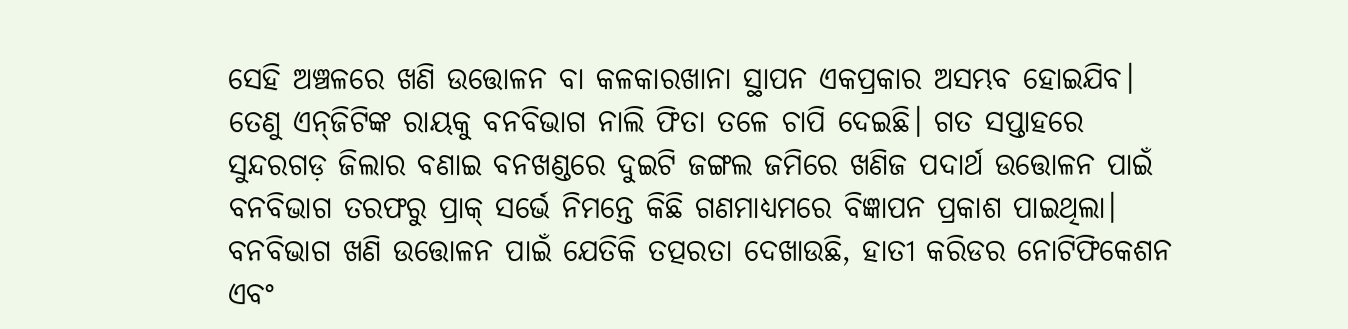ସେହି ଅଞ୍ଚଳରେ ଖଣି ଉତ୍ତୋଳନ ବା କଳକାରଖାନା ସ୍ଥାପନ ଏକପ୍ରକାର ଅସମ୍ଭବ ହୋଇଯିବ। ତେଣୁ ଏନ୍‌ଜିଟିଙ୍କ ରାୟକୁ ବନବିଭାଗ ନାଲି ଫିତା ତଳେ ଚାପି ଦେଇଛି। ଗତ ସପ୍ତାହରେ ସୁନ୍ଦରଗଡ଼ ଜିଲାର ବଣାଇ ବନଖଣ୍ଡରେ ଦୁଇଟି ଜଙ୍ଗଲ ଜମିରେ ଖଣିଜ ପଦାର୍ଥ ଉତ୍ତୋଳନ ପାଇଁ ବନବିଭାଗ ତରଫରୁ ପ୍ରାକ୍‌ ସର୍ଭେ ନିମନ୍ତେ କିଛି ଗଣମାଧ୍ୟମରେ ବିଜ୍ଞାପନ ପ୍ରକାଶ ପାଇଥିଲା। ବନବିଭାଗ ଖଣି ଉତ୍ତୋଳନ ପାଇଁ ଯେତିକି ତତ୍ପରତା ଦେଖାଉଛି, ହାତୀ କରିଡର ନୋଟିଫିକେଶନ ଏବଂ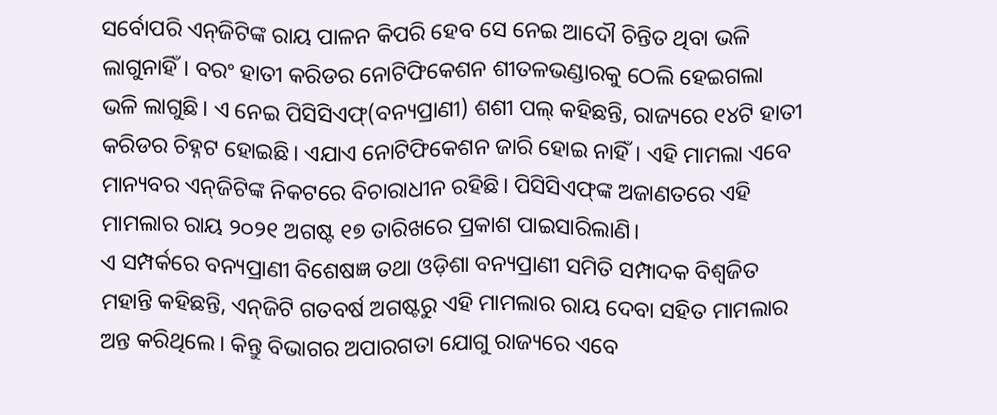ସର୍ବୋପରି ଏନ୍‌ଜିଟିଙ୍କ ରାୟ ପାଳନ କିପରି ହେବ ସେ ନେଇ ଆଦୌ ଚିନ୍ତିତ ଥିବା ଭଳି ଲାଗୁନାହିଁ। ବରଂ ହାତୀ କରିଡର ନୋଟିଫିକେଶନ ଶୀତଳଭଣ୍ଡାରକୁ ଠେଲି ହେଇଗଲା ଭଳି ଲାଗୁଛି। ଏ ନେଇ ପିସିସିଏଫ୍‌(ବନ୍ୟପ୍ରାଣୀ) ଶଶୀ ପଲ୍‌ କହିଛନ୍ତି, ରାଜ୍ୟରେ ୧୪ଟି ହାତୀ କରିଡର ଚିହ୍ନଟ ହୋଇଛି। ଏଯାଏ ନୋଟିଫିକେଶନ ଜାରି ହୋଇ ନାହିଁ। ଏହି ମାମଲା ଏବେ ମାନ୍ୟବର ଏନ୍‌ଜିଟିଙ୍କ ନିକଟରେ ବିଚାରାଧୀନ ରହିଛି। ପିସିସିଏଫ୍‌ଙ୍କ ଅଜାଣତରେ ଏହି ମାମଲାର ରାୟ ୨୦୨୧ ଅଗଷ୍ଟ ୧୭ ତାରିଖରେ ପ୍ରକାଶ ପାଇସାରିଲାଣି।
ଏ ସମ୍ପର୍କରେ ବନ୍ୟପ୍ରାଣୀ ବିଶେଷଜ୍ଞ ତଥା ଓଡ଼ିଶା ବନ୍ୟପ୍ରାଣୀ ସମିତି ସମ୍ପାଦକ ବିଶ୍ୱଜିତ ମହାନ୍ତି କହିଛନ୍ତି, ଏନ୍‌ଜିଟି ଗତବର୍ଷ ଅଗଷ୍ଟରୁ ଏହି ମାମଲାର ରାୟ ଦେବା ସହିତ ମାମଲାର ଅନ୍ତ କରିଥିଲେ। କିନ୍ତୁ ବିଭାଗର ଅପାରଗତା ଯୋଗୁ ରାଜ୍ୟରେ ଏବେ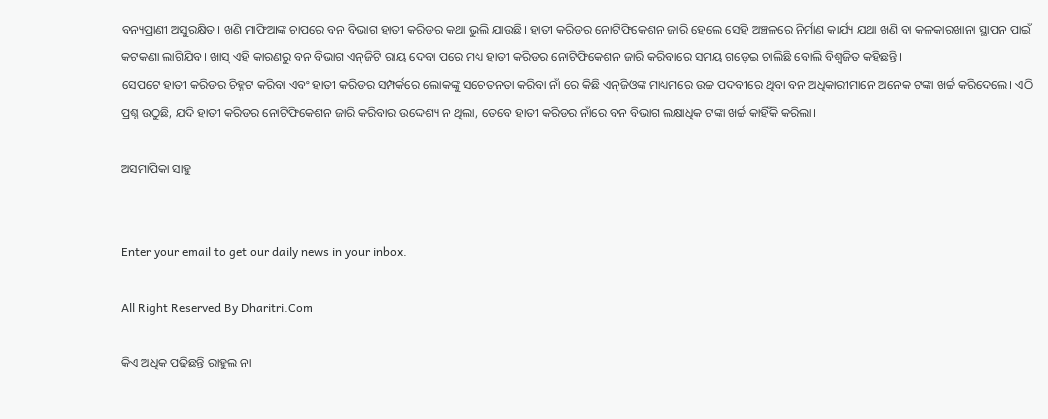ବନ୍ୟପ୍ରାଣୀ ଅସୁରକ୍ଷିତ। ଖଣି ମାଫିଆଙ୍କ ଚାପରେ ବନ ବିଭାଗ ହାତୀ କରିଡର କଥା ଭୁଲି ଯାଉଛି। ହାତୀ କରିଡର ନୋଟିଫିକେଶନ ଜାରି ହେଲେ ସେହି ଅଞ୍ଚଳରେ ନିର୍ମାଣ କାର୍ଯ୍ୟ ଯଥା ଖଣି ବା କଳକାରଖାନା ସ୍ଥାପନ ପାଇଁ କଟକଣା ଲାଗିଯିବ। ଖାସ୍‌ ଏହି କାରଣରୁ ବନ ବିଭାଗ ଏନ୍‌ଜିଟି ରାୟ ଦେବା ପରେ ମଧ୍ୟ ହାତୀ କରିଡର ନୋଟିଫିକେଶନ ଜାରି କରିବାରେ ସମୟ ଗଡ଼େଇ ଚାଲିଛି ବୋଲି ବିଶ୍ୱଜିତ କହିଛନ୍ତି।
ସେପଟେ ହାତୀ କରିଡର ଚିହ୍ନଟ କରିବା ଏବଂ ହାତୀ କରିଡର ସମ୍ପର୍କରେ ଲୋକଙ୍କୁ ସଚେତନତା କରିବା ନାଁ ରେ କିଛି ଏନ୍‌ଜିଓଙ୍କ ମାଧ୍ୟମରେ ଉଚ୍ଚ ପଦବୀରେ ଥିବା ବନ ଅଧିକାରୀମାନେ ଅନେକ ଟଙ୍କା ଖର୍ଚ୍ଚ କରିଦେଲେ। ଏଠି ପ୍ରଶ୍ନ ଉଠୁଛି, ଯଦି ହାତୀ କରିଡର ନୋଟିଫିକେଶନ ଜାରି କରିବାର ଉଦ୍ଦେଶ୍ୟ ନ ଥିଲା, ତେବେ ହାତୀ କରିଡର ନାଁରେ ବନ ବିଭାଗ ଲକ୍ଷାଧିକ ଟଙ୍କା ଖର୍ଚ୍ଚ କାହିଁକି କରିଲା।

ଅସମାପିକା ସାହୁ


Enter your email to get our daily news in your inbox.

All Right Reserved By Dharitri.Com

କିଏ ଅଧିକ ପଢିଛନ୍ତି ରାହୁଲ ନା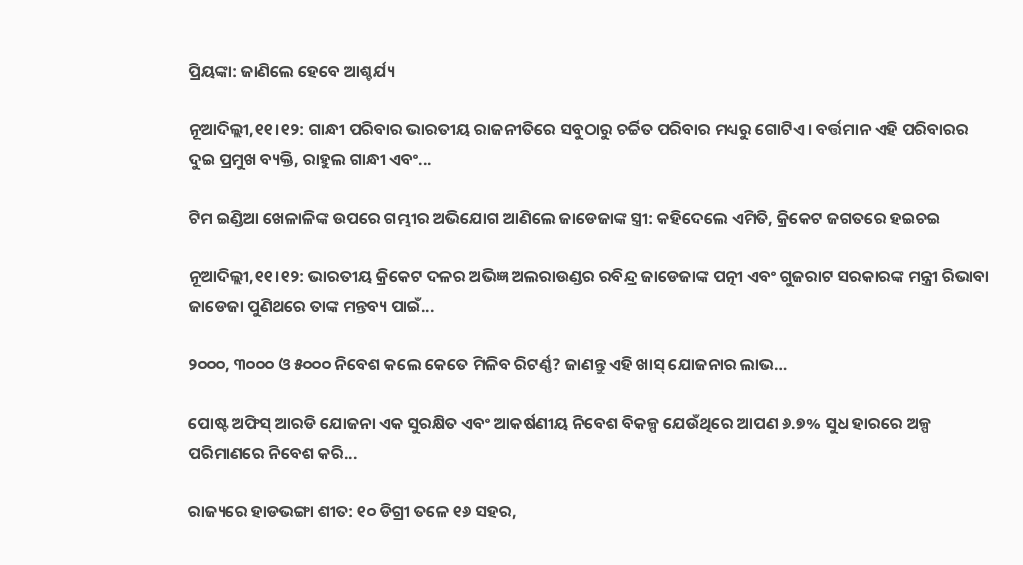ପ୍ରିୟଙ୍କା: ଜାଣିଲେ ହେବେ ଆଶ୍ଚର୍ଯ୍ୟ

ନୂଆଦିଲ୍ଲୀ,୧୧।୧୨: ଗାନ୍ଧୀ ପରିବାର ଭାରତୀୟ ରାଜନୀତିରେ ସବୁଠାରୁ ଚର୍ଚ୍ଚିତ ପରିବାର ମଧ୍ୟରୁ ଗୋଟିଏ। ବର୍ତ୍ତମାନ ଏହି ପରିବାରର ଦୁଇ ପ୍ରମୁଖ ବ୍ୟକ୍ତି, ରାହୁଲ ଗାନ୍ଧୀ ଏବଂ...

ଟିମ ଇଣ୍ଡିଆ ଖେଳାଳିଙ୍କ ଉପରେ ଗମ୍ଭୀର ଅଭିଯୋଗ ଆଣିଲେ ଜାଡେଜାଙ୍କ ସ୍ତ୍ରୀ: କହିଦେଲେ ଏମିତି, କ୍ରିକେଟ ଜଗତରେ ହଇଚଇ

ନୂଆଦିଲ୍ଲୀ,୧୧।୧୨: ଭାରତୀୟ କ୍ରିକେଟ ଦଳର ଅଭିଜ୍ଞ ଅଲରାଉଣ୍ଡର ରବିନ୍ଦ୍ର ଜାଡେଜାଙ୍କ ପତ୍ନୀ ଏବଂ ଗୁଜରାଟ ସରକାରଙ୍କ ମନ୍ତ୍ରୀ ରିଭାବା ଜାଡେଜା ପୁଣିଥରେ ତାଙ୍କ ମନ୍ତବ୍ୟ ପାଇଁ...

୨୦୦୦, ୩୦୦୦ ଓ ୫୦୦୦ ନିବେଶ କଲେ କେତେ ମିଳିବ ରିଟର୍ଣ୍ଣ? ଜାଣନ୍ତୁ ଏହି ଖାସ୍ ଯୋଜନାର ଲାଭ…

ପୋଷ୍ଟ ଅଫିସ୍ ଆରଡି ଯୋଜନା ଏକ ସୁରକ୍ଷିତ ଏବଂ ଆକର୍ଷଣୀୟ ନିବେଶ ବିକଳ୍ପ ଯେଉଁଥିରେ ଆପଣ ୬.୭% ସୁଧ ହାରରେ ଅଳ୍ପ ପରିମାଣରେ ନିବେଶ କରି...

ରାଜ୍ୟରେ ହାଡଭଙ୍ଗା ଶୀତ: ୧୦ ଡିଗ୍ରୀ ତଳେ ୧୬ ସହର,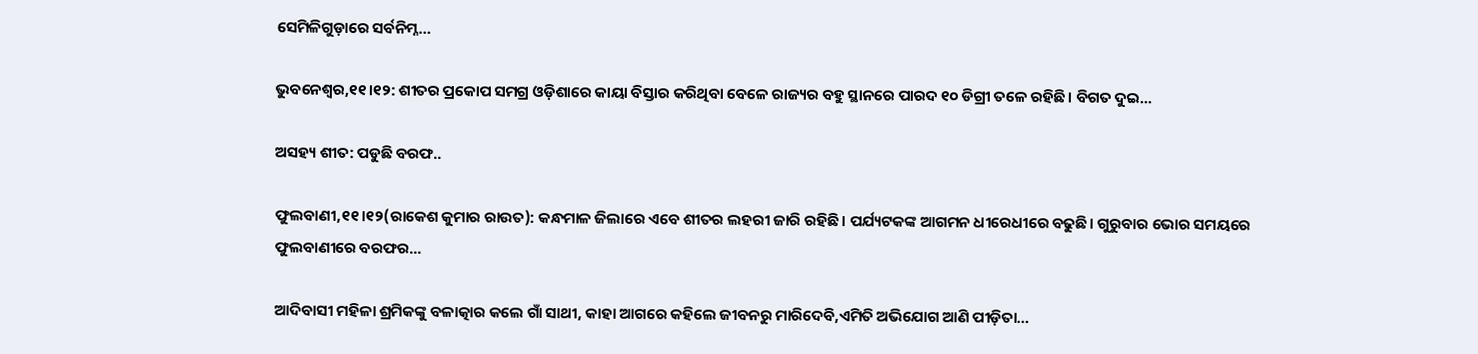ସେମିଳିଗୁଡ଼ାରେ ସର୍ବନିମ୍ନ…

ଭୁବନେଶ୍ୱର,୧୧।୧୨: ଶୀତର ପ୍ରକୋପ ସମଗ୍ର ଓଡ଼ିଶାରେ କାୟା ବିସ୍ତାର କରିଥିବା ବେଳେ ରାଜ୍ୟର ବହୁ ସ୍ଥାନରେ ପାରଦ ୧୦ ଡିଗ୍ରୀ ତଳେ ରହିଛି। ବିଗତ ଦୁଇ...

ଅସହ୍ୟ ଶୀତ: ପଡୁଛି ବରଫ..

ଫୁଲବାଣୀ,୧୧।୧୨(ରାକେଶ କୁମାର ରାଉତ): କନ୍ଧମାଳ ଜିଲାରେ ଏବେ ଶୀତର ଲହରୀ ଜାରି ରହିଛି। ପର୍ଯ୍ୟଟକଙ୍କ ଆଗମନ ଧୀରେଧୀରେ ବଢୁଛି। ଗୁରୁବାର ଭୋର ସମୟରେ ଫୁଲବାଣୀରେ ବରଫର...

ଆଦିବାସୀ ମହିଳା ଶ୍ରମିକଙ୍କୁ ବଳାତ୍କାର କଲେ ଗାଁ ସାଥୀ, କାହା ଆଗରେ କହିଲେ ଜୀବନରୁ ମାରିଦେବି,ଏମିତି ଅଭିଯୋଗ ଆଣି ପୀଡ଼ିତା…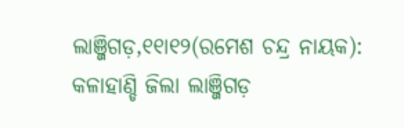ଲାଞ୍ଜିଗଡ଼,୧୧ା୧୨(ରମେଶ ଚନ୍ଦ୍ର ନାୟକ): କଳାହାଣ୍ଡି ଜିଲା ଲାଞ୍ଜିଗଡ଼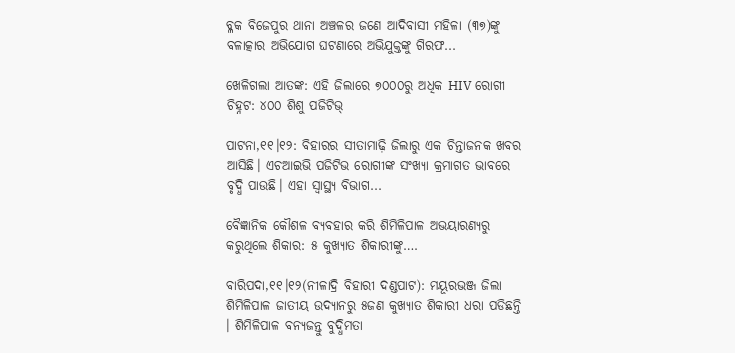ବ୍ଳକ ବିଜେପୁର ଥାନା ଅଞ୍ଚଳର ଜଣେ ଆଦିବାସୀ ମହିଳା (୩୭)ଙ୍କୁ ବଳାତ୍କାର ଅଭିଯୋଗ ଘଟଣାରେ ଅଭିଯୁକ୍ତଙ୍କୁ ଗିରଫ...

ଖେଳିଗଲା ଆତଙ୍କ: ଏହି ଜିଲାରେ ୭୦୦୦ରୁ ଅଧିକ HIV ରୋଗୀ ଚିହ୍ନଟ: ୪୦୦ ଶିଶୁ ପଜିଟିଭ୍‌

ପାଟନା,୧୧।୧୨: ବିହାରର ସୀତାମାଢ଼ି ଜିଲାରୁ ଏକ ଚିନ୍ତାଜନକ ଖବର ଆସିଛି। ଏଚଆଇଭି ପଜିଟିଭ ରୋଗୀଙ୍କ ସଂଖ୍ୟା କ୍ରମାଗତ ଭାବରେ ବୃଦ୍ଧି ପାଉଛି। ଏହା ସ୍ବାସ୍ଥ୍ୟ ବିଭାଗ...

ବୈଜ୍ଞାନିକ କୌଶଳ ବ୍ୟବହାର କରି ଶିମିଳିପାଳ ଅଭୟାରଣ୍ୟରୁ କରୁଥିଲେ ଶିକାର: ୫ କୁଖ୍ୟାତ ଶିକାରୀଙ୍କୁ….

ବାରିପଦା,୧୧।୧୨(ନୀଳାଦ୍ରି ବିହାରୀ ଦଣ୍ଡପାଟ): ମୟୂରଭଞ୍ଜ ଜିଲା ଶିମିଳିପାଳ ଜାତୀୟ ଉଦ୍ୟାନରୁ ୫ଜଣ କୁଖ୍ୟାତ ଶିକାରୀ ଧରା ପଡିଛନ୍ତି । ଶିମିଳିପାଳ ବନ୍ୟଜନ୍ତୁ ବୁଦ୍ଧିମତା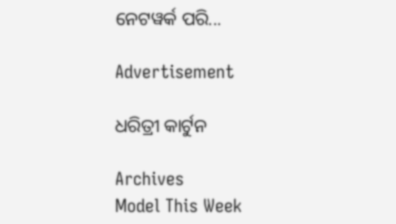ନେଟୱର୍କ ପରି...

Advertisement

ଧରିତ୍ରୀ କାର୍ଟୁନ

Archives
Model This Week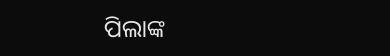ପିଲାଙ୍କ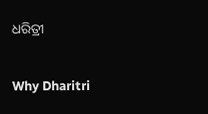ଧରିତ୍ରୀ

Why Dharitri